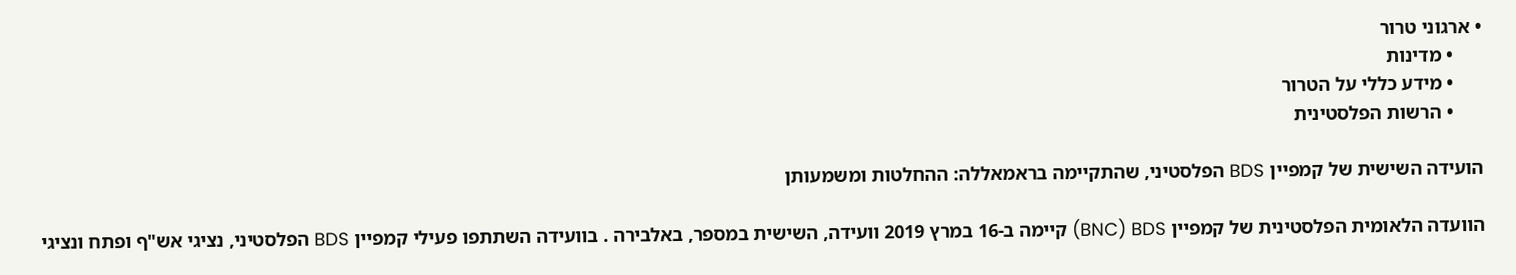• ארגוני טרור
      • מדינות
      • מידע כללי על הטרור
      • הרשות הפלסטינית

הועידה השישית של קמפיין BDS הפלסטיני, שהתקיימה בראמאללה: ההחלטות ומשמעותן

הוועדה הלאומית הפלסטינית של קמפיין BNC) BDS) קיימה ב-16 במרץ 2019 וועידה, השישית במספר, באלבירה . בוועידה השתתפו פעילי קמפיין BDS הפלסטיני, נציגי אש"ף ופתח ונציגי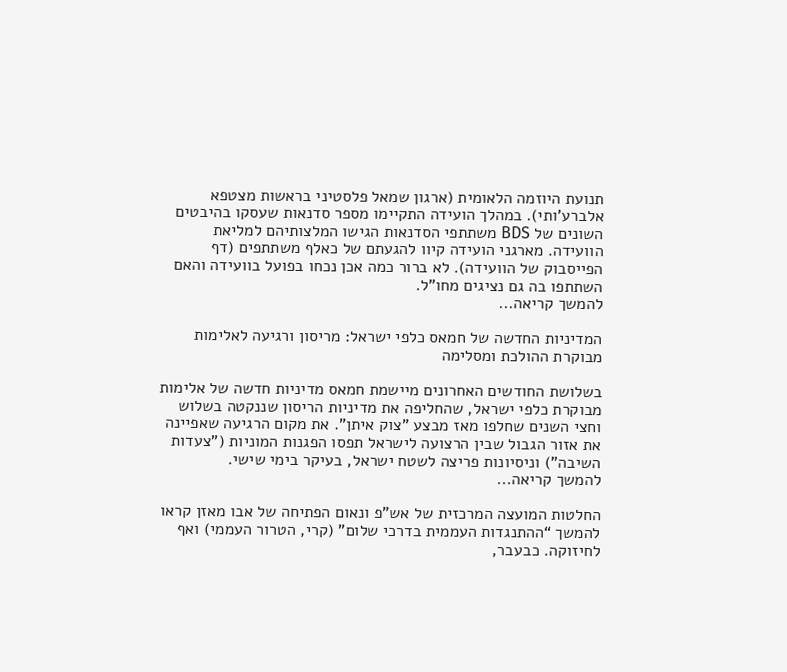תנועת היוזמה הלאומית (ארגון שמאל פלסטיני בראשות מצטפא אלברע'ותי). במהלך הועידה התקיימו מספר סדנאות שעסקו בהיבטים השונים של BDS משתתפי הסדנאות הגישו המלצותיהם למליאת הוועידה. מארגני הועידה קיוו להגעתם של כאלף משתתפים (דף הפייסבוק של הוועידה). לא ברור כמה אכן נכחו בפועל בוועידה והאם השתתפו בה גם נציגים מחו"ל.
להמשך קריאה...

המדיניות החדשה של חמאס כלפי ישראל: מריסון ורגיעה לאלימות מבוקרת ההולכת ומסלימה

בשלושת החודשים האחרונים מיישמת חמאס מדיניות חדשה של אלימות מבוקרת כלפי ישראל, שהחליפה את מדיניות הריסון שננקטה בשלוש וחצי השנים שחלפו מאז מבצע "צוק איתן". את מקום הרגיעה שאפיינה את אזור הגבול שבין הרצועה לישראל תפסו הפגנות המוניות ("צעדות השיבה") וניסיונות פריצה לשטח ישראל, בעיקר בימי שישי.
להמשך קריאה...

החלטות המועצה המרכזית של אש”פ ונאום הפתיחה של אבו מאזן קראו להמשך “ההתנגדות העממית בדרכי שלום” (קרי, הטרור העממי) ואף לחיזוקה. כבעבר,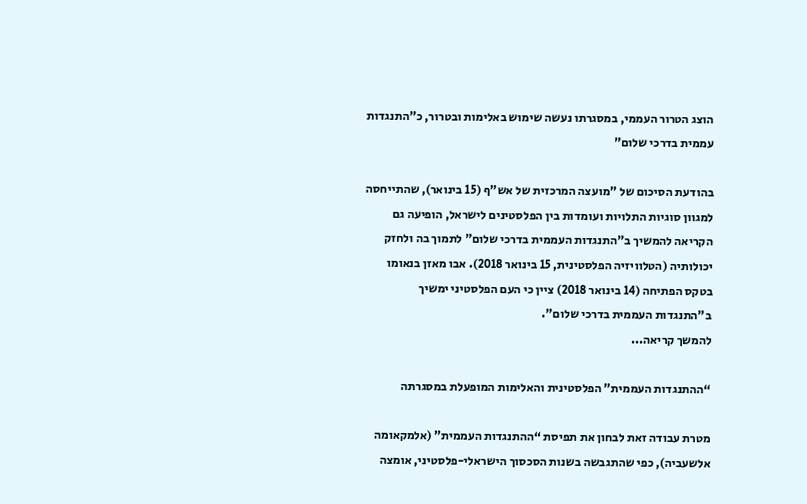הוצג הטרור העממי, במסגרתו נעשה שימוש באלימות ובטרור, כ”התנגדות עממית בדרכי שלום”

בהודעת הסיכום של "מועצה המרכזית של אש"ף (15 בינואר), שהתייחסה למגוון סוגיות התלויות ועומדות בין הפלסטינים לישראל, הופיעה גם הקריאה להמשיך ב"התנגדות העממית בדרכי שלום" לתמוך בה ולחזק יכולותיה (הטלוויזיה הפלסטינית, 15 בינואר 2018). אבו מאזן בנאומו בטקס הפתיחה (14 בינואר 2018) ציין כי העם הפלסטיני ימשיך ב"התנגדות העממית בדרכי שלום".
להמשך קריאה...

“ההתנגדות העממית” הפלסטינית והאלימות המופעלת במסגרתה

מטרת עבודה זאת לבחון את תפיסת “ההתנגדות העממית” (אלמקאומה אלשעביה), כפי שהתגבשה בשנות הסכסוך הישראלי-פלסטיני, אומצה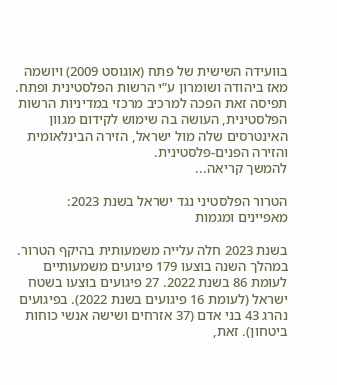בוועידה השישית של פתח (אוגוסט 2009) ויושמה מאז ביהודה ושומרון ע”י הרשות הפלסטינית ופתח. תפיסה זאת הפכה למרכיב מרכזי במדיניות הרשות הפלסטינית, העושה בה שימוש לקידום מגוון האינטרסים שלה מול ישראל, הזירה הבינלאומית והזירה הפנים-פלסטינית.
להמשך קריאה...

הטרור הפלסטיני נגד ישראל בשנת 2023: מאפיינים ומגמות

בשנת 2023 חלה עלייה משמעותית בהיקף הטרור. במהלך השנה בוצעו 179 פיגועים משמעותיים לעומת 86 בשנת 2022. 27 פיגועים בוצעו בשטח ישראל (לעומת 16 פיגועים בשנת 2022). בפיגועים נהרג 43 בני אדם (37 אזרחים ושישה אנשי כוחות ביטחון). זאת,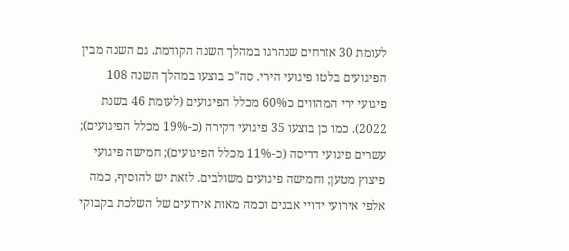לעומת 30 אזרחים שנהרגו במהלך השנה הקודמת. גם השנה מבין הפיגועים בלטו פיגועי הירי. סה"כ בוצעו במהלך השנה 108 פיגועי ירי המהווים כ60% מכלל הפיגועים (לעומת 46 בשנת 2022). כמו כן בוצעו 35 פיגועי דקירה (כ-19% מכלל הפיגועים); עשרים פיגועי דריסה (כ-11% מכלל הפיגועים); חמישה פיגועי פיצוץ מטען; וחמישה פיגועים משולבים. לזאת יש להוסיף, כמה אלפי אירועי ידויי אבנים וכמה מאות אירועים של השלכת בקבוקי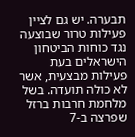תבערה. יש גם לציין פעילות טרור שבוצעה נגד כוחות הביטחון הישראלים בעת פעילות מבצעית, אשר לא כולה תועדה. בשל מלחמת חרבות ברזל שפרצה ב-7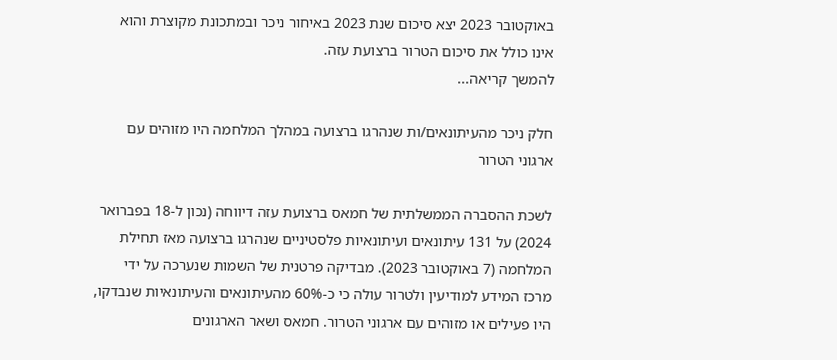באוקטובר 2023 יצא סיכום שנת 2023 באיחור ניכר ובמתכונת מקוצרת והוא אינו כולל את סיכום הטרור ברצועת עזה.
להמשך קריאה...

חלק ניכר מהעיתונאים/ות שנהרגו ברצועה במהלך המלחמה היו מזוהים עם ארגוני הטרור

לשכת ההסברה הממשלתית של חמאס ברצועת עזה דיווחה (נכון ל-18 בפברואר 2024) על 131 עיתונאים ועיתונאיות פלסטיניים שנהרגו ברצועה מאז תחילת המלחמה (7 באוקטובר 2023). מבדיקה פרטנית של השמות שנערכה על ידי מרכז המידע למודיעין ולטרור עולה כי כ-60% מהעיתונאים והעיתונאיות שנבדקו, היו פעילים או מזוהים עם ארגוני הטרור. חמאס ושאר הארגונים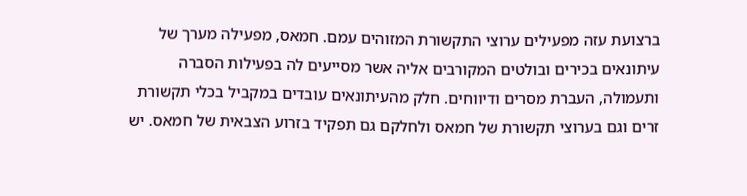ברצועת עזה מפעילים ערוצי התקשורת המזוהים עמם. חמאס, מפעילה מערך של עיתונאים בכירים ובולטים המקורבים אליה אשר מסייעים לה בפעילות הסברה ותעמולה, העברת מסרים ודיווחים. חלק מהעיתונאים עובדים במקביל בכלי תקשורת זרים וגם בערוצי תקשורת של חמאס ולחלקם גם תפקיד בזרוע הצבאית של חמאס. יש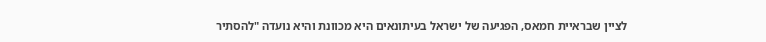לציין שבראיית חמאס, הפגיעה של ישראל בעיתונאים היא מכוונת והיא נועדה "להסתיר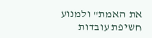את האמת" ולמנוע חשיפת עובדות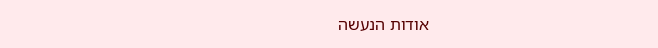אודות הנעשה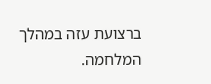ברצועת עזה במהלך המלחמה.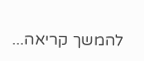להמשך קריאה...